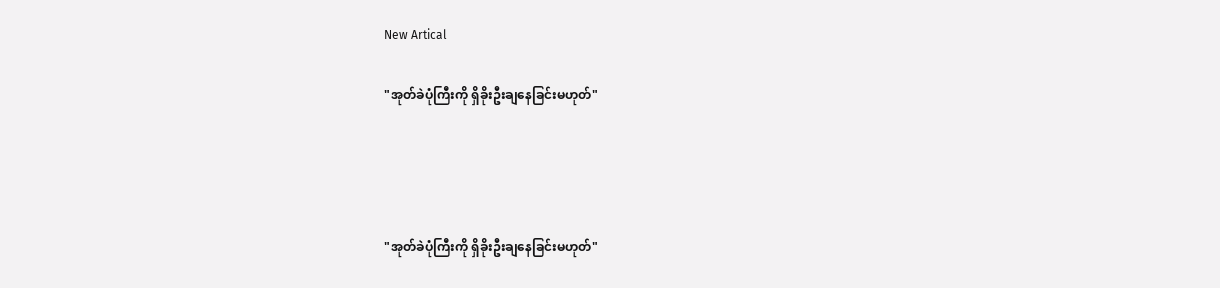New Artical

"အုတ်ခဲပုံကြီးကို ရှိခိုးဦးချနေခြင်းမဟုတ်"




"အုတ်ခဲပုံကြီးကို ရှိခိုးဦးချနေခြင်းမဟုတ်"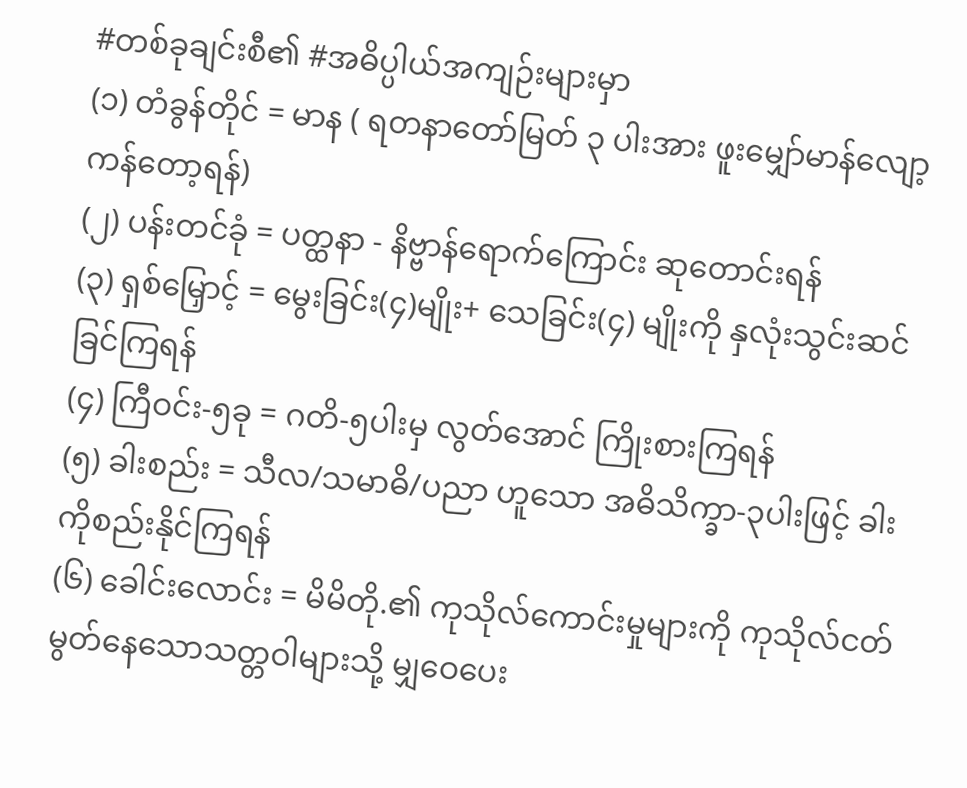#တစ်ခုချင်းစီ၏ #အဓိပ္ပါယ်အကျဉ်းများမှာ
(၁) တံခွန်တိုင် = မာန ( ရတနာတော်မြတ် ၃ ပါးအား ဖူးမျှော်မာန်လျော့ ကန်တော့ရန်)
(၂) ပန်းတင်ခုံ = ပတ္ထနာ - နိဗ္ဗာန်ရောက်ကြောင်း ဆုတောင်းရန်
(၃) ရှစ်မြှောင့် = မွေးခြင်း(၄)မျိုး+ သေခြင်း(၄) မျိုးကို နှလုံးသွင်းဆင်ခြင်ကြရန်
(၄) ကြီဝင်း-၅ခု = ဂတိ-၅ပါးမှ လွတ်အောင် ကြိုးစားကြရန်
(၅) ခါးစည်း = သီလ/သမာဓိ/ပညာ ဟူသော အဓိသိက္ခာ-၃ပါးဖြင့် ခါးကိုစည်းနိုင်ကြရန်
(၆) ခေါင်းလောင်း = မိမိတို.၏ ကုသိုလ်ကောင်းမှုများကို ကုသိုလ်ငတ်မွတ်နေသောသတ္တဝါများသို့ မျှဝေပေး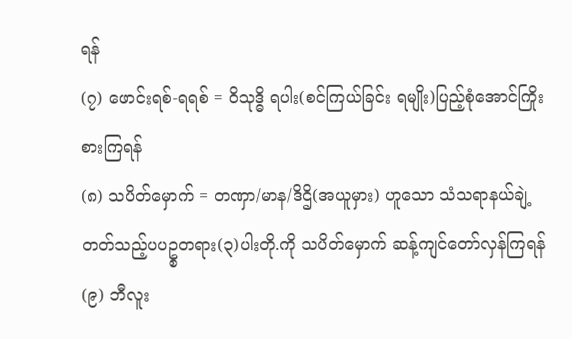ရန်
(၇) ဖောင်းရစ်-ရရစ် = ၀ိသုဒ္ဓိ ရပါး(စင်ကြယ်ခြင်း ရမျိုး)ပြည့်စုံအောင်ကြိုးစားကြရန်
(၈) သပိတ်မှောက် = တဏှာ/မာန/ဒိဌိ(အယူမှား) ဟူသော သံသရာနယ်ချဲ့တတ်သည့်ပပဥ္စတရား(၃)ပါးတို.ကို သပိတ်မှောက် ဆန့်ကျင်တော်လှန်ကြရန်
(၉) ဘီလူး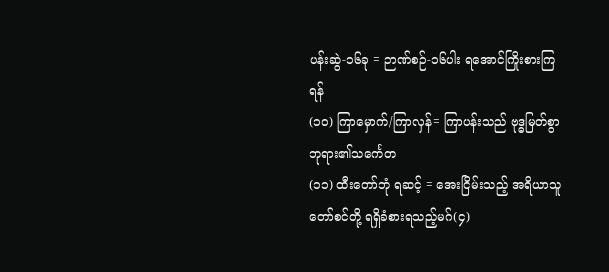ပန်းဆွဲ-၁၆ခု = ဉာဏ်စဉ်-၁၆ပါး ရအောင်ကြိုးစားကြရန်
(၁၀) ကြာမှောက်/ကြာလှန်= ကြာပန်းသည် ဗုဒ္ဓမြတ်စွာဘုရား၏သင်္ကေတ
(၁၁) ထီးတော်ဘုံ ရဆင့် = အေးငြိမ်းသည့် အရိယာသူတော်စင်တို့ ရရှိခံစားရသည့်မဂ်(၄)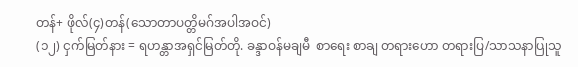တန်+ ဖိုလ်(၄)တန်(သောတာပတ္တိမဂ်အပါအဝင်)
(၁၂) ငှက်မြတ်နား = ရဟန္တာအရှင်မြတ်တို. ခန္ဒာဝန်မချမီ  စာရေး စာချ တရားဟော တရားပြ/သာသနာပြုသူ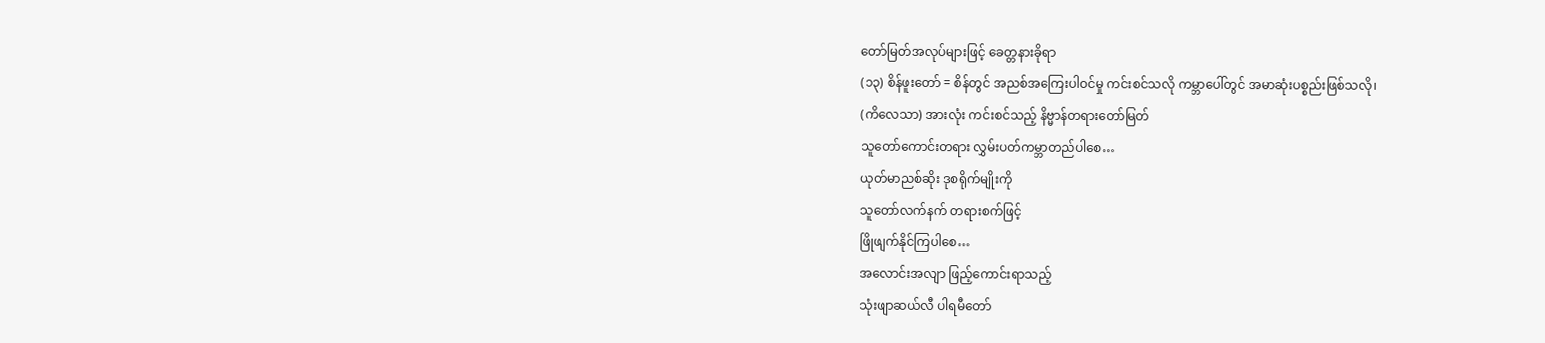တော်မြတ်အလုပ်များဖြင့် ခေတ္တနားခိုရာ
(၁၃) စိန်ဖူးတော် = စိန်တွင် အညစ်အကြေးပါဝင်မှု ကင်းစင်သလို ကမ္ဘာပေါ်တွင် အမာဆုံးပစ္စည်းဖြစ်သလို၊
(ကိလေသာ) အားလုံး ကင်းစင်သည့် နိဗ္မာန်တရားတော်မြတ်
သူတော်ကောင်းတရား လွှမ်းပတ်ကမ္ဘာတည်ပါစေ…
ယုတ်မာညစ်ဆိုး ဒုစရိုက်မျိုးကို
သူတော်လက်နက် တရားစက်ဖြင့်
ဖြိုဖျက်နိုင်ကြပါစေ…
အလောင်းအလျာ ဖြည့်ကောင်းရာသည့်
သုံးဖျာဆယ်လီ ပါရမီတော်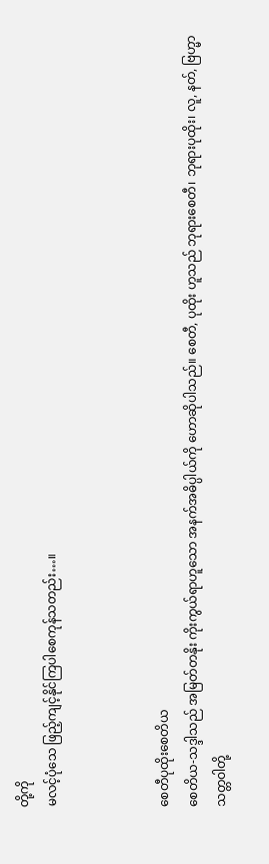တို့ကို
မလင့်ပုံသေ ဖြည့်ကျင့်နိုင်ကြပါစေကုန်သတည်း…။



စေတီပုထိုးစေတိယ
စေတိယ-သဒ္ဒါသည် အမြတ်တနိုး ကိုးကွယ်ရာဟူသော အနက်အဓိပ္ပါယ်ကို ဟောဆိုပါသည်။ စေတီ, ပုထိုး ဟူသည် ဘုရားစေတီ၊ ဘုရားပုထိုး၊ လူ, နတ်, ဗြဟ္မာသတ္တဝါတို့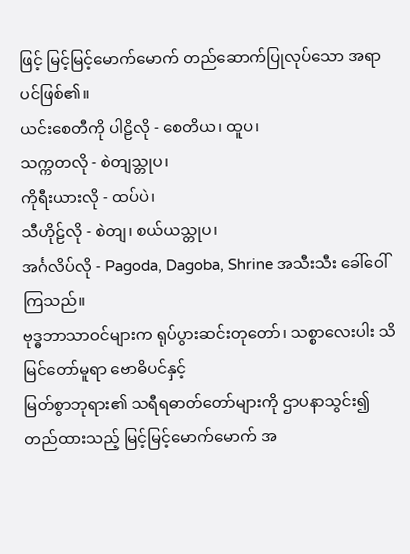ဖြင့် မြင့်မြင့်မောက်မောက် တည်ဆောက်ပြုလုပ်သော အရာပင်ဖြစ်၏။
ယင်းစေတီကို ပါဠိလို - စေတိယ၊ ထူပ၊
သက္ကတလို - စဲတျသ္တုပ၊
ကိုရီးယားလို - ထပ်ပဲ၊
သီဟိုဠ်လို - စဲတျ၊ စယ်ယသ္တုပ၊
အင်္ဂလိပ်လို - Pagoda, Dagoba, Shrine အသီးသီး ခေါ်ဝေါ်ကြသည်။
ဗုဒ္ဓဘာသာဝင်များက ရုပ်ပွားဆင်းတုတော်၊ သစ္စာလေးပါး သိမြင်တော်မူရာ ဗောဓိပင်နှင့်
မြတ်စွာဘုရား၏ သရီရဓာတ်တော်များကို ဌာပနာသွင်း၍ တည်ထားသည့် မြင့်မြင့်မောက်မောက် အ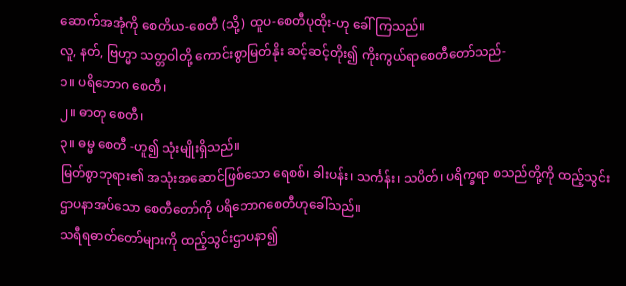ဆောက်အအုံကို စေတိယ-စေတီ (သို့) ထူပ-စေတီပုထိုး-ဟု ခေါ်ကြသည်။
လူ, နတ်, ဗြဟ္မာ သတ္တဝါတို့ ကောင်းစွာမြတ်နိုး ဆင့်ဆင့်တိုး၍ ကိုးကွယ်ရာစေတီတော်သည်-
၁။ ပရိဘောဂ စေတီ၊
၂။ ဓာတု စေတီ၊
၃။ ဓမ္မ စေတီ -ဟူ၍ သုံးမျိုးရှိသည်။
မြတ်စွာဘုရား၏ အသုံးအဆောင်ဖြစ်သော ရေစစ်၊ ခါးပန်း၊ သင်္ကန်း၊ သပိတ်၊ ပရိက္ခရာ စသည်တို့ကို ထည့်သွင်းဌာပနာအပ်သော စေတီတော်ကို ပရိဘောဂစေတီဟုခေါ်သည်။
သရီရဓာတ်တော်များကို ထည့်သွင်းဌာပနာ၍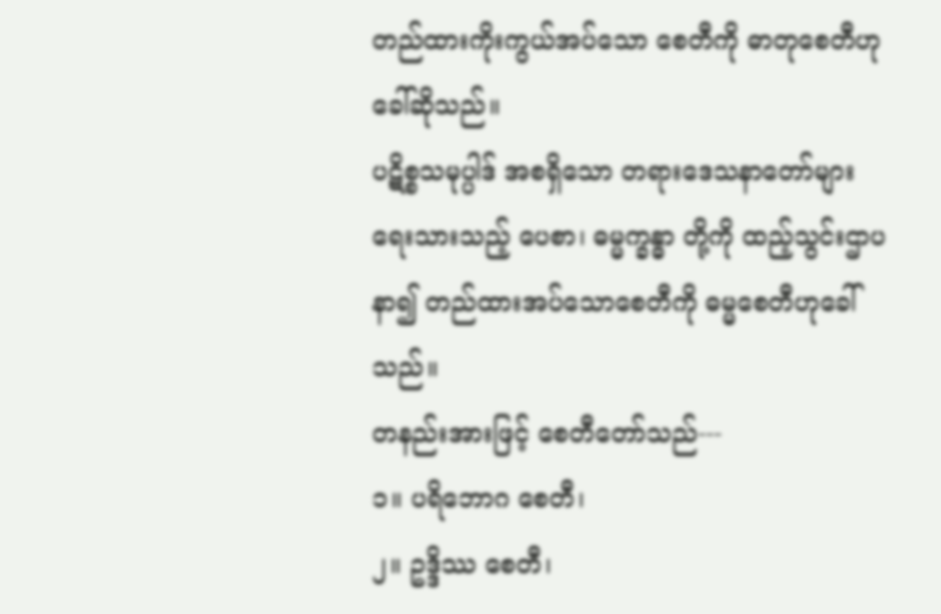တည်ထားကိုးကွယ်အပ်သော စေတီကို ဓာတုစေတီဟုခေါ်ဆိုသည်။
ပဋိစ္စသမုပ္ပါဒ် အစရှိသော တရားဒေသနာတော်များ ရေးသားသည့် ပေစာ၊ ဓမ္မက္ခန္ဓာ တို့ကို ထည့်သွင်းဌာပနာ၍ တည်ထားအပ်သောစေတီကို ဓမ္မစေတီဟုခေါ်သည်။
တနည်းအားဖြင့် စေတီတော်သည်---
၁။ ပရိဘောဂ စေတီ၊
၂။ ဥဒ္ဒိဿ စေတီ၊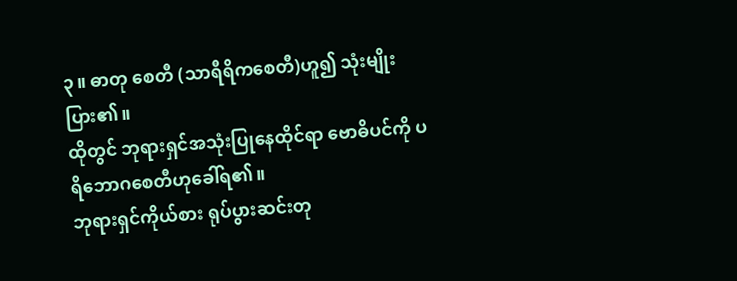၃။ ဓာတု စေတီ (သာရီရိကစေတီ)ဟူ၍ သုံးမျိုးပြား၏။
ထိုတွင် ဘုရားရှင်အသုံးပြုနေထိုင်ရာ ဗောဓိပင်ကို ပရိဘောဂစေတီဟုခေါ်ရ၏။
ဘုရားရှင်ကိုယ်စား ရုပ်ပွားဆင်းတု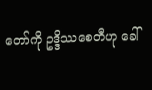တော်ကို ဥဒ္ဒိဿစေတီဟု ခေါ်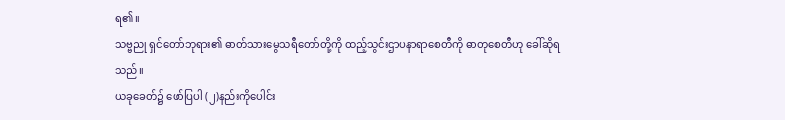ရ၏။
သဗ္ဗညု ရှင်တော်ဘုရား၏ ဓာတ်သားမွေသရီတော်တို့ကို ထည့်သွင်းဌာပနာရာစေတီကို ဓာတုစေတီဟု ခေါ်ဆိုရသည်။
ယခုခေတ်၌ ဖော်ပြပါ (၂)နည်းကိုပေါင်း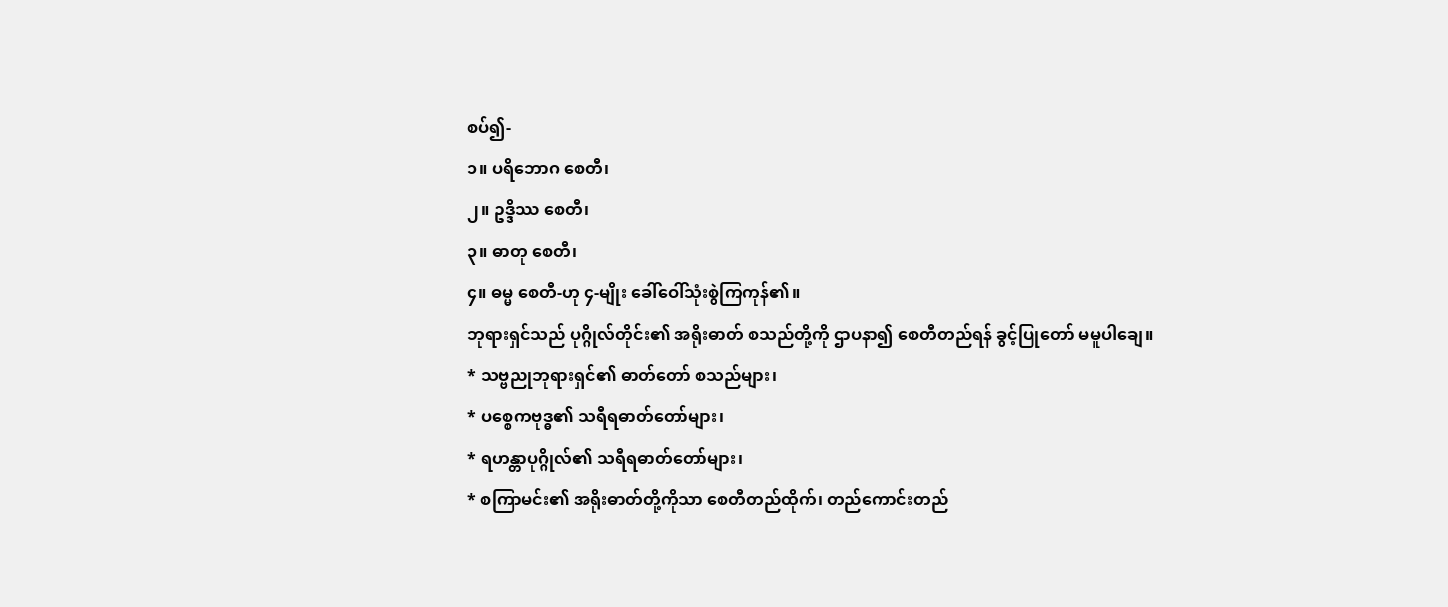စပ်၍-
၁။ ပရိဘောဂ စေတီ၊
၂။ ဥဒ္ဒိဿ စေတီ၊
၃။ ဓာတု စေတီ၊
၄။ ဓမ္မ စေတီ-ဟု ၄-မျိုး ခေါ်ဝေါ်သုံးစွဲကြကုန်၏။
ဘုရားရှင်သည် ပုဂ္ဂိုလ်တိုင်း၏ အရိုးဓာတ် စသည်တို့ကို ဌာပနာ၍ စေတီတည်ရန် ခွင့်ပြုတော် မမူပါချေ။
* သဗ္ဗညုဘုရားရှင်၏ ဓာတ်တော် စသည်များ၊
* ပစ္စေကဗုဒ္ဓ၏ သရီရဓာတ်တော်များ၊
* ရဟန္တာပုဂ္ဂိုလ်၏ သရီရဓာတ်တော်များ၊
* စကြာမင်း၏ အရိုးဓာတ်တို့ကိုသာ စေတီတည်ထိုက်၊ တည်ကောင်းတည်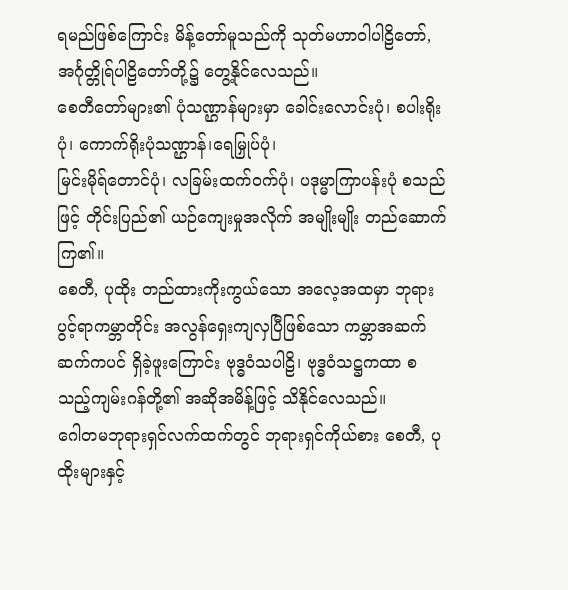ရမည်ဖြစ်ကြောင်း မိန့်တော်မူသည်ကို သုတ်မဟာဝါပါဠိတော်, အင်္ဂုတ္တိုရ်ပါဠိတော်တို့၌ တွေ့နိုင်လေသည်။
စေတီတော်များ၏ ပုံသဏ္ဌာန်များမှာ ခေါင်းလောင်းပုံ၊ စပါးရိုးပုံ၊ ကောက်ရိုးပုံသဏ္ဌာန်၊ရေမြှုပ်ပုံ၊
မြင်းမိုရ်တောင်ပုံ၊ လခြမ်းထက်ဝက်ပုံ၊ ပဒုမ္မာကြာပန်းပုံ စသည်ဖြင့် တိုင်းပြည်၏ ယဉ်ကျေးမှုအလိုက် အမျိုးမျိုး တည်ဆောက်ကြ၏။
စေတီ, ပုထိုး တည်ထားကိုးကွယ်သော အလေ့အထမှာ ဘုရားပွင့်ရာကမ္ဘာတိုင်း အလွန်ရှေးကျလှပြီဖြစ်သော ကမ္ဘာအဆက်ဆက်ကပင် ရှိခဲ့ဖူးကြောင်း ဗုဒ္ဓဝံသပါဠိ၊ ဗုဒ္ဓဝံသဋ္ဌကထာ စသည့်ကျမ်းဂန်တို့၏ အဆိုအမိန့်ဖြင့် သိနိုင်လေသည်။
ဂေါတမဘုရားရှင်လက်ထက်တွင် ဘုရားရှင်ကိုယ်စား စေတီ, ပုထိုးများနှင့်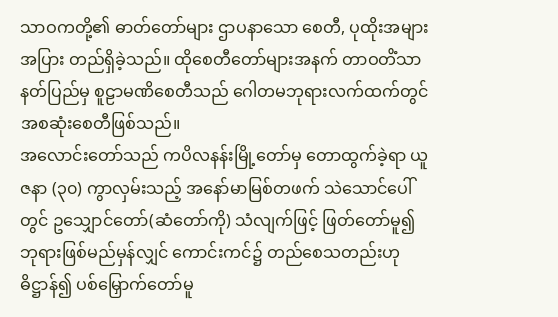သာဝကတို့၏ ဓာတ်တော်များ ဌာပနာသော စေတီ, ပုထိုးအများအပြား တည်ရှိခဲ့သည်။ ထိုစေတီတော်များအနက် တာဝတိံသာနတ်ပြည်မှ စူဠာမဏိစေတီသည် ဂေါတမဘုရားလက်ထက်တွင် အစဆုံးစေတီဖြစ်သည်။
အလောင်းတော်သည် ကပိလနန်းမြို့တော်မှ တောထွက်ခဲ့ရာ ယူဇနာ (၃၀) ကွာလှမ်းသည့် အနော်မာမြစ်တဖက် သဲသောင်ပေါ်တွင် ဥသျှောင်တော်(ဆံတော်ကို) သံလျက်ဖြင့် ဖြတ်တော်မူ၍ ဘုရားဖြစ်မည်မှန်လျှင် ကောင်းကင်၌ တည်စေသတည်းဟု ဓိဋ္ဌာန်၍ ပစ်မြှောက်တော်မူ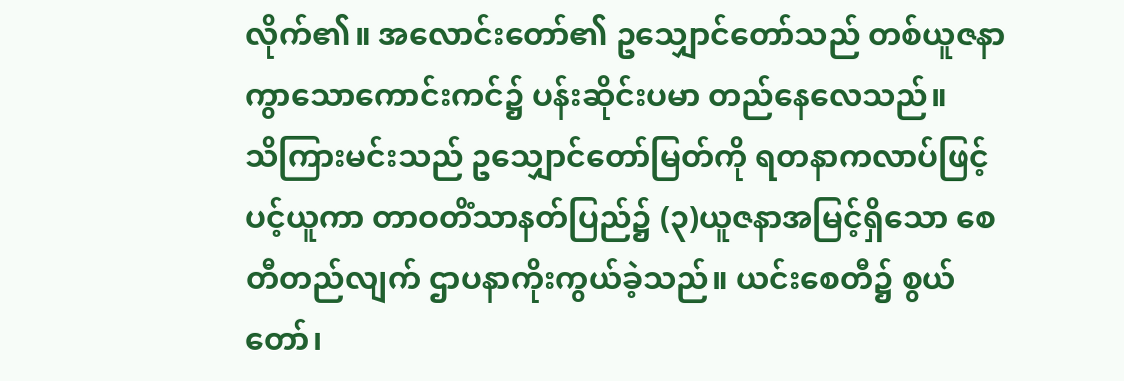လိုက်၏။ အလောင်းတော်၏ ဥသျှောင်တော်သည် တစ်ယူဇနာကွာသောကောင်းကင်၌ ပန်းဆိုင်းပမာ တည်နေလေသည်။
သိကြားမင်းသည် ဥသျှောင်တော်မြတ်ကို ရတနာကလာပ်ဖြင့် ပင့်ယူကာ တာဝတိံသာနတ်ပြည်၌ (၃)ယူဇနာအမြင့်ရှိသော စေတီတည်လျက် ဌာပနာကိုးကွယ်ခဲ့သည်။ ယင်းစေတီ၌ စွယ်တော်၊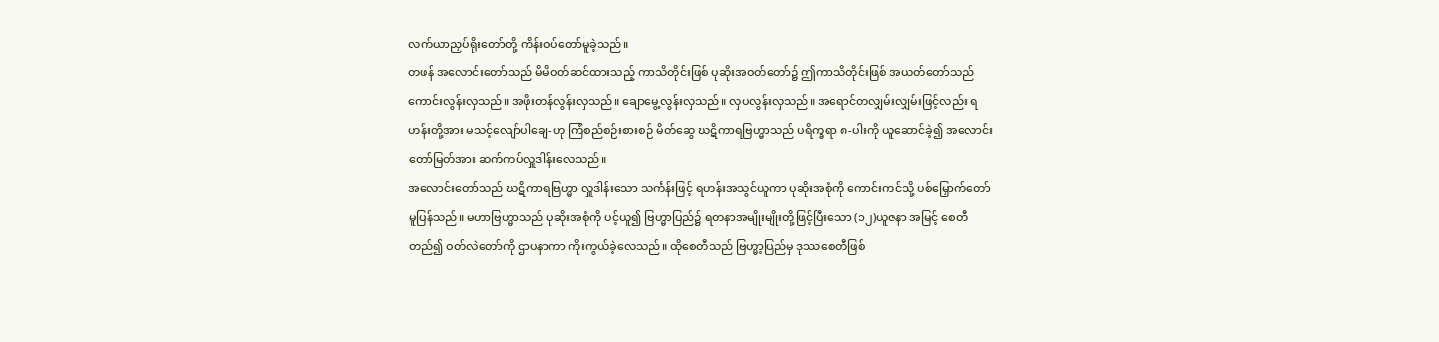လက်ယာညှပ်ရိုးတော်တို့ ကိန်းဝပ်တော်မူခဲ့သည်။
တဖန် အလောင်းတော်သည် မိမိဝတ်ဆင်ထားသည့် ကာသိတိုင်းဖြစ် ပုဆိုးအဝတ်တော်၌ ဤကာသိတိုင်းဖြစ် အယတ်တော်သည် ကောင်းလွန်းလှသည်။ အဖိုးတန်လွန်းလှသည်။ ချောမွေ့လွန်းလှသည်။ လှပလွန်းလှသည်။ အရောင်တလျှမ်းလျှမ်းဖြင့်လည်း ရဟန်းတို့အား မသင့်လျော်ပါချေ-ဟု ကြံစည်စဉ်းစားစဉ် မိတ်ဆွေ ဃဋိကာရဗြဟ္မာသည် ပရိက္ခရာ ၈-ပါးကို ယူဆောင်ခဲ့၍ အလောင်းတော်မြတ်အား ဆက်ကပ်လှူဒါန်းလေသည်။
အလောင်းတော်သည် ဃဋိကာရဗြဟ္မာ လှူဒါန်းသော သင်္ကန်းဖြင့် ရဟန်းအသွင်ယူကာ ပုဆိုးအစုံကို ကောင်းကင်သို့ ပစ်မြှောက်တော်မူပြန်သည်။ မဟာဗြဟ္မာသည် ပုဆိုးအစုံကို ပင့်ယူ၍ ဗြဟ္မာပြည်၌ ရတနာအမျိုးမျိုးတို့ဖြင့်ပြီးသော (၁၂)ယူဇနာ အမြင့် စေတီတည်၍ ဝတ်လဲတော်ကို ဌာပနာကာ ကိုးကွယ်ခဲ့လေသည်။ ထိုစေတီသည် ဗြဟ္မာ့ပြည်မှ ဒုဿစေတီဖြစ်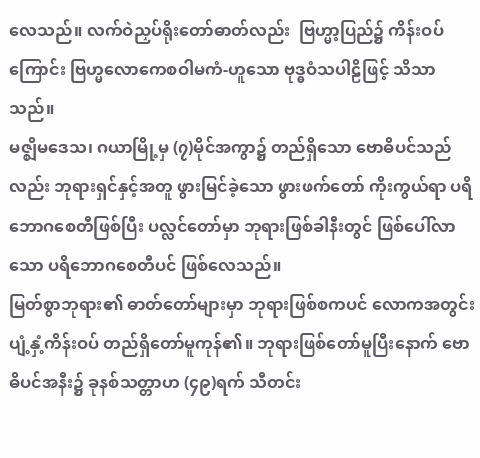လေသည်။ လက်ဝဲညှပ်ရိုးတော်ဓာတ်လည်း  ဗြဟ္မာ့ပြည်၌ ကိန်းဝပ်ကြောင်း ဗြဟ္မလောကေစဝါမကံ-ဟူသော ဗုဒ္ဓဝံသပါဠိဖြင့် သိသာသည်။
မဇ္ဈိမဒေသ၊ ဂယာမြို့မှ (၇)မိုင်အကွာ၌ တည်ရှိသော ဗောဓိပင်သည်လည်း ဘုရားရှင်နှင့်အတူ ဖွားမြင်ခဲ့သော ဖွားဖက်တော် ကိုးကွယ်ရာ ပရိဘောဂစေတီဖြစ်ပြီး ပလ္လင်တော်မှာ ဘုရားဖြစ်ခါနီးတွင် ဖြစ်ပေါ်လာသော ပရိဘောဂစေတီပင် ဖြစ်လေသည်။
မြတ်စွာဘုရား၏ ဓာတ်တော်များမှာ ဘုရားဖြစ်စကပင် လောကအတွင်း ပျံ့နှံ့ကိန်းဝပ် တည်ရှိတော်မူကုန်၏။ ဘုရားဖြစ်တော်မူပြီးနောက် ဗောဓိပင်အနီး၌ ခုနစ်သတ္တာဟ (၄၉)ရက် သီတင်း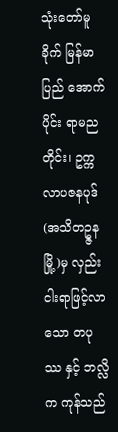သုံးတော်မူခိုက် မြန်မာပြည် အောက်ပိုင်း ရာမညတိုင်း၊ ဥက္ကလာပဇနပုဒ် (အသိတဥ္ဇနမြို့)မှ လှည်းငါးရာဖြင့်လာသော တပုဿ နှင့် ဘလ္လိက ကုန်သည်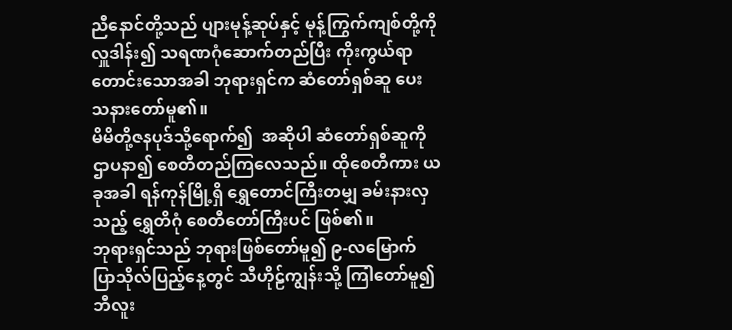ညီနောင်တို့သည် ပျားမုန့်ဆုပ်နှင့် မုန့်ကြွက်ကျစ်တို့ကို လှူဒါန်း၍ သရဏဂုံဆောက်တည်ပြီး ကိုးကွယ်ရာတောင်းသောအခါ ဘုရားရှင်က ဆံတော်ရှစ်ဆူ ပေးသနားတော်မူ၏။
မိမိတို့ဇနပုဒ်သို့ရောက်၍  အဆိုပါ ဆံတော်ရှစ်ဆူကို ဌာပနာ၍ စေတီတည်ကြလေသည်။ ထိုစေတီကား ယခုအခါ ရန်ကုန်မြို့ရှိ ရွှေတောင်ကြီးတမျှ ခမ်းနားလှသည့် ရွှေတိဂုံ စေတီတော်ကြီးပင် ဖြစ်၏။
ဘုရားရှင်သည် ဘုရားဖြစ်တော်မူ၍ ၉-လမြောက် ပြာသိုလ်ပြည့်နေ့တွင် သီဟိုဠ်ကျွန်းသို့ ကြါတော်မူ၍ ဘီလူး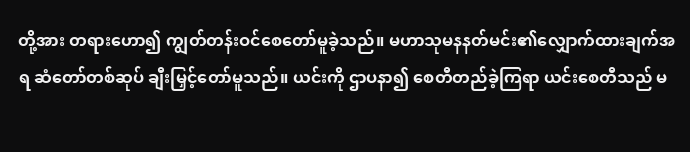တို့အား တရားဟော၍ ကျွတ်တန်းဝင်စေတော်မူခဲ့သည်။ မဟာသုမနနတ်မင်း၏လျှောက်ထားချက်အရ ဆံတော်တစ်ဆုပ် ချီးမြှင့်တော်မူသည်။ ယင်းကို ဌာပနာ၍ စေတီတည်ခဲ့ကြရာ ယင်းစေတီသည် မ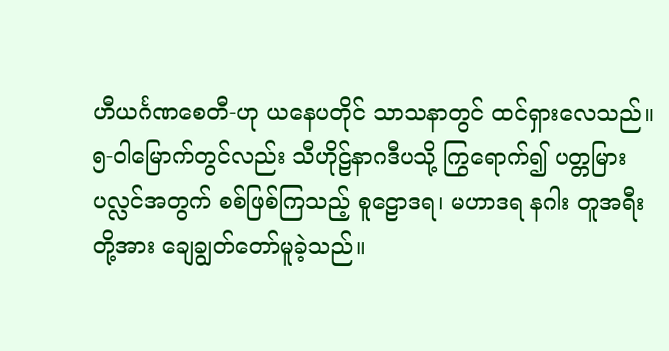ဟီယင်္ဂဏစေတီ-ဟု ယနေပတိုင် သာသနာတွင် ထင်ရှားလေသည်။
၅-ဝါမြောက်တွင်လည်း သီဟိုဠ်နာဂဒီပသို့ ကြွရောက်၍ ပတ္တမြားပလ္လင်အတွက် စစ်ဖြစ်ကြသည့် စူဠောဒရ၊ မဟာဒရ နဂါး တူအရီးတို့အား ချေချွတ်တော်မူခဲ့သည်။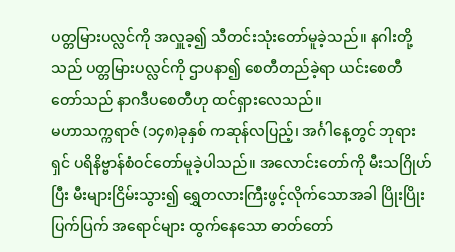ပတ္တမြားပလ္လင်ကို အလှူခ့၍ သီတင်းသုံးတော်မူခဲ့သည်။ နဂါးတို့သည် ပတ္တမြားပလ္လင်ကို ဌာပနာ၍ စေတီတည်ခဲ့ရာ ယင်းစေတီတော်သည် နာဂဒီပစေတီဟု ထင်ရှားလေသည်။
မဟာသက္ကရာဇ် (၁၄၈)ခုနှစ် ကဆုန်လပြည့်၊ အင်္ဂါနေ့တွင် ဘုရားရှင် ပရိနိဗ္ဗာန်စံဝင်တော်မူခဲ့ပါသည်။ အလောင်းတော်ကို မီးသဂြိုဟ်ပြီး မီးများငြိမ်းသွား၍ ရွှေတလားကြီးဖွင့်လိုက်သောအခါ ပြိုးပြိုးပြက်ပြက် အရောင်များ ထွက်နေသော ဓာတ်တော်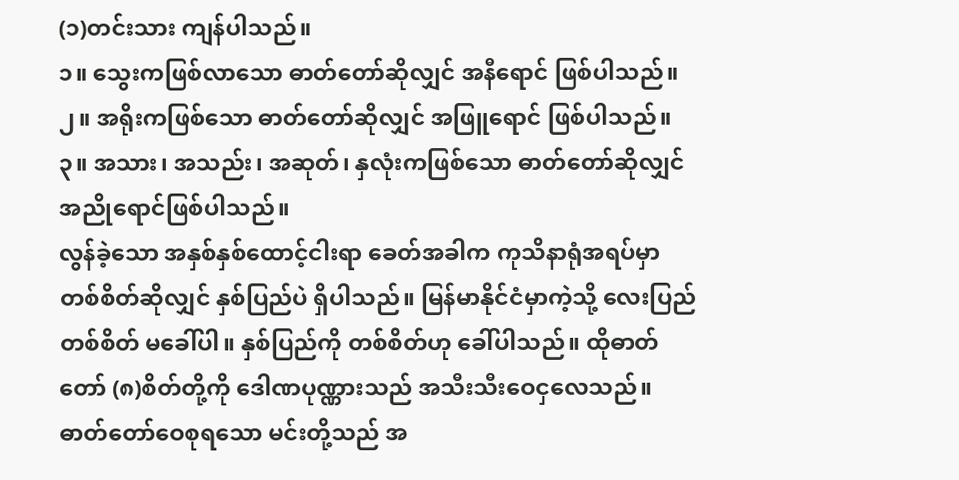(၁)တင်းသား ကျန်ပါသည်။
၁။ သွေးကဖြစ်လာသော ဓာတ်တော်ဆိုလျှင် အနီရောင် ဖြစ်ပါသည်။
၂။ အရိုးကဖြစ်သော ဓာတ်တော်ဆိုလျှင် အဖြူရောင် ဖြစ်ပါသည်။
၃။ အသား၊ အသည်း၊ အဆုတ်၊ နှလုံးကဖြစ်သော ဓာတ်တော်ဆိုလျှင် အညိုရောင်ဖြစ်ပါသည်။
လွန်ခဲ့သော အနှစ်နှစ်ထောင့်ငါးရာ ခေတ်အခါက ကုသိနာရုံအရပ်မှာ တစ်စိတ်ဆိုလျှင် နှစ်ပြည်ပဲ ရှိပါသည်။ မြန်မာနိုင်ငံမှာကဲ့သို့ လေးပြည်တစ်စိတ် မခေါ်ပါ။ နှစ်ပြည်ကို တစ်စိတ်ဟု ခေါ်ပါသည်။ ထိုဓာတ်တော် (၈)စိတ်တို့ကို ဒေါဏပုဏ္ဏားသည် အသီးသီးဝေငှလေသည်။
ဓာတ်တော်ဝေစုရသော မင်းတို့သည် အ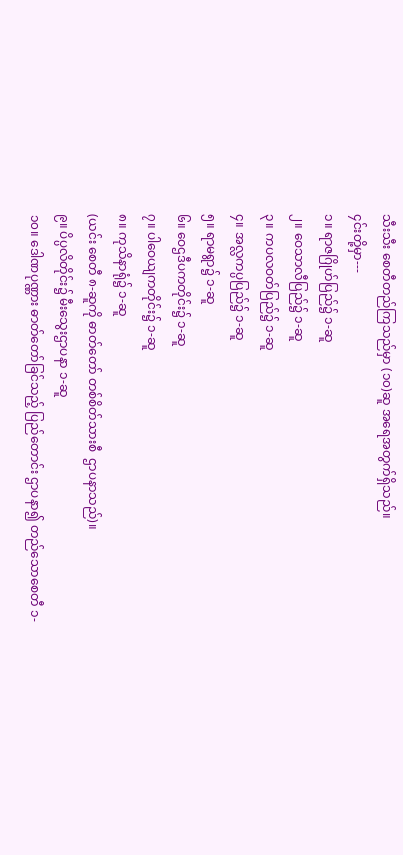သီးသီး စေတီတည်ကြသည်မှာ (၁၀)ဆူ အရေအတွက်ရှိသည်။
၄င်းတို့မှာ---
၁။ ရာဇဂြိုဟ်ပြည်၌ ၁-ဆူ
၂။ ဝေသာလီပြည်၌ ၁-ဆူ
၃။ ကပလဝတ်ပြည်၌ ၁-ဆူ
၄။ အလ္လကပ္ပပြည်၌ ၁-ဆူ
၅။ ရာမရွာ၌ ၁-ဆူ
၆။ ဝေဌဒီပကတိုင်း၌ ၁-ဆူ
၇။ ပါဝေယျကတိုင်း၌ ၁-ဆူ
၈။ ကုသိနာရုံ၌ ၁-ဆူ
(ယင်း စေတီ ၈-ဆူကို ဓာတ်တော် တစ်စိတ်သားစီ  ဌာပနာသည်)။
၉။ ပိပ္ပလိတိုင်း၌ မီးသွေးဌာပနာ ၁-ဆူ
၁၀။ ဒေါဏပုဏ္ဏား ဓာတ်တော်ခြင်သည့် ပြည်တောင်း ဌာပနာ၍ တည်သောစေတီ ၁-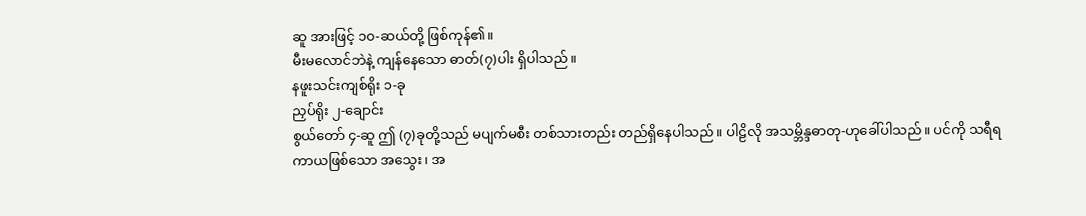ဆူ အားဖြင့် ၁၀-ဆယ်တို့ ဖြစ်ကုန်၏။
မီးမလောင်ဘဲနဲ့ ကျန်နေသော ဓာတ်(၇)ပါး ရှိပါသည်။
နဖူးသင်းကျစ်ရိုး ၁-ခု
ညှပ်ရိုး ၂-ချောင်း
စွယ်တော် ၄-ဆူ ဤ (၇)ခုတို့သည် မပျက်မစီး တစ်သားတည်း တည်ရှိနေပါသည်။ ပါဠိလို အသမ္ဘိန္ဒဓာတု-ဟုခေါ်ပါသည်။ ပင်ကို သရီရကာယဖြစ်သော အသွေး၊ အ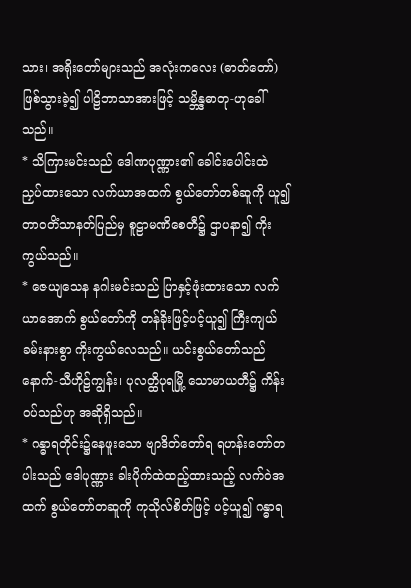သား၊ အရိုးတော်များသည် အလုံးကလေး (ဓာတ်တော်) ဖြစ်သွားခဲ့၍ ပါဠိဘာသာအားဖြင့် သမ္ဘိန္ဒဓာတု-ဟုခေါ်သည်။
* သိကြားမင်းသည် ဒေါဏပုဏ္ဏား၏ ခေါင်းပေါင်းထဲ ညှပ်ထားသော လက်ယာအထက် စွယ်တော်တစ်ဆူကို ယူ၍ တာဝတိံသာနတ်ပြည်မှ စူဠာမဏိစေတီ၌ ဌာပနာ၍ ကိုးကွယ်သည်။
* ဇေယျသေန နဂါးမင်းသည် ပြာနှင့်ဖုံးထားသော လက်ယာအောက် စွယ်တော်ကို တန်ခိုးဖြင့်ပင့်ယူ၍ ကြီးကျယ်ခမ်းနားစွာ ကိုးကွယ်လေသည်။ ယင်းစွယ်တော်သည် နောက်-သီဟိုဠ်ကျွန်း၊ ပုလတ္ထိပုရမြို့ သောမာယတီ၌ ကိန်းဝပ်သည်ဟု အဆိုရှိသည်။
* ဂန္ဓာရတိုင်း၌နေဖူးသော ဗျာဒိတ်တော်ရ ရဟန်းတော်တပါးသည် ဒေါပုဏ္ဏား ခါးပိုက်ထဲထည့်ထားသည့် လက်ဝဲအထက် စွယ်တော်တဆူကို ကုသိုလ်စိတ်ဖြင့် ပင့်ယူ၍ ဂန္ဓာရ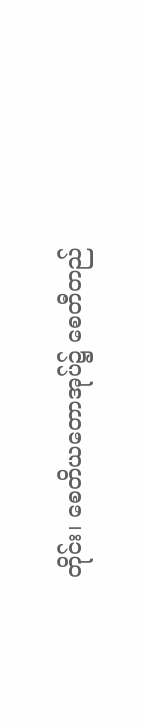တိုင်း၊ စေတိယတောအုပ်၌ စေတီတည်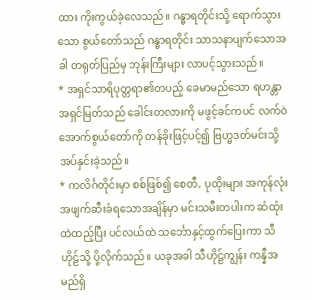ထား ကိုးကွယ်ခဲ့လေသည်။ ဂန္ဓာရတိုင်းသို့ ရောက်သွားသော စွယ်တော်သည် ဂန္ဓာရတိုင်း သာသနာပျက်သောအခါ တရုတ်ပြည်မှ ဘုန်းကြီးများ လာပင့်သွားသည်။
* အရှင်သာရိပုတ္တရာ၏တပည့် ခေမာမည်သော ရဟန္တာအရှင်မြတ်သည် ခေါင်းတလားကို မဖွင့်ခင်ကပင် လက်ဝဲအောက်စွယ်တော်ကို တန်ခိုးဖြင့်ပင့်၍ ဗြဟ္မဒတ်မင်းသို့ အပ်နှင်းခဲ့သည်။
* ကလိင်္ဂတိုင်းမှာ စစ်ဖြစ်၍ စေတီ, ပုထိုးများ အကုန်လုံး အဖျက်ဆီးခံရသောအချိန်မှာ မင်းသမီးတပါးက ဆံထုံးထဲထည့်ပြီး ပင်လယ်ထဲ သင်္ဘောနှင့်ထွက်ပြေးကာ သီဟိုဠ်သို့ ပို့လိုက်သည်။ ယခုအခါ သီဟိုဠ်ကျွန်း ကန္နီအမည်ရှိ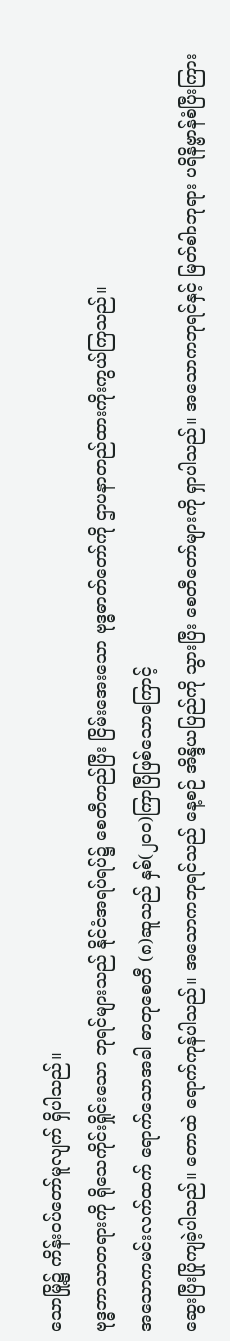သောမြို့၌ ကိန်းဝပ်တော်မူလျက် ရှိပါသည်။
ဗုဒ္ဓဘာသာတရားကို ရိုသေကိုင်းရှိုင်းသော ဘုရင်များသည် နိုင်ငံအရပ်ရပ်၌ စေတီတည်ပြီး ငြိမ်းအေးသော ဗုဒ္ဓဓာတ်တော်ကို ဌာပနာတည်ထားကိုးကွယ်ကြသည်။
အသောကမင်းလက်ထက် ရောက်သောအခါ ဓာတုစေတီ (၈)ဆူသည် နှစ်(၂၀၀)ကြာပြီဖြစ်သောကြောင့်
ဆွေးပြီးပြိုကျခဲ့ပါသည်။ တောထဲ ရောက်ကုန်ပါသည်။ အသောကဘုရင်သည် နေ့စဉ် အိန္ဒိယပြည်ကို သွားပြီး စေတီတော်များကို ရှာပါသည်။ အသောကဘုရင်နှင့် မြတ်စါာဘုရား ပရိနိဗ္ဗာန်စံပြီးကြား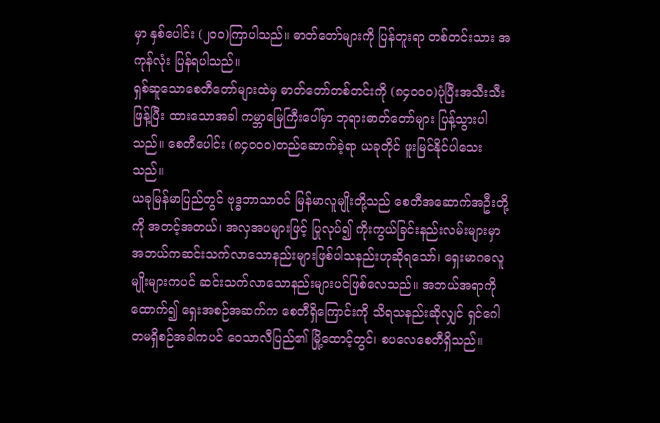မှာ နှစ်ပေါင်း (၂၀၀)ကြာပါသည်။ ဓာတ်တော်များကို ပြန်တူးရာ တစ်တင်းသား အကုန်လုံး ပြန်ရပါသည်။
ရှစ်ဆူသောစေတီတော်များထဲမှ ဓာတ်တော်တစ်တင်းကို (၈၄၀၀၀)ပုံပြီးအသီးသီးဖြန့်ပြီး ထားသောအခါ ကမ္ဘာမြေကြီးပေါ်မှာ ဘုရားဓာတ်တော်များ ပြန့်သွားပါသည်။ စေတီပေါင်း (၈၄၀၀၀)တည်ဆောက်ခဲ့ရာ ယခုတိုင် ဖူးမြင်နိုင်ပါသေးသည်။
ယခုမြန်မာပြည်တွင် ဗုဒ္ဓဘာသာဝင် မြန်မာလူမျိုးတို့သည် စေတီအဆောက်အဦးတို့ကို အတင့်အတယ်၊ အလှအပများဖြင့် ပြုလုပ်၍ ကိုးကွယ်ခြင်းနည်းလမ်းများမှာ အဘယ်ကဆင်းသက်လာသောနည်းများဖြစ်ပါသနည်းဟုဆိုရသော်၊ ရှေးမာဂဓလူမျိုးများကပင် ဆင်းသက်လာသောနည်းများပင်ဖြစ်လေသည်။ အဘယ်အရာကိုထောက်၍ ရှေးအစဉ်အဆက်က စေတီရှိကြောင်းကို သိရသနည်းဆိုလျှင် ရှင်ဂေါတမရှိစဉ်အခါကပင် ဝေသာလီပြည်၏ မြို့ထောင့်တွင်၊ စပလေစေတီရှိသည်။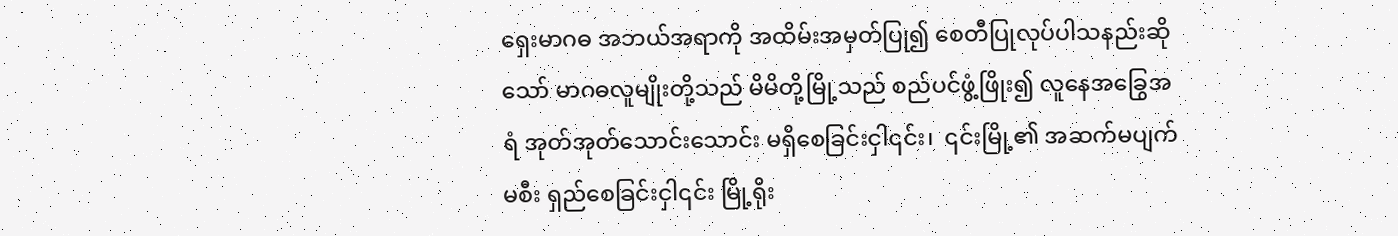ရှေးမာဂဓ အဘယ်အရာကို အထိမ်းအမှတ်ပြု၍ စေတီပြုလုပ်ပါသနည်းဆိုသော် မာဂဓလူမျိုးတို့သည် မိမိတို့မြို့သည် စည်ပင်ဖွံ့ဖြိုး၍ လူနေအခြွေအရံ အုတ်အုတ်သောင်းသောင်း မရှိစေခြင်းငှါ၎င်း၊  ၎င်းမြို့၏ အဆက်မပျက်မစီး ရှည်စေခြင်းငှါ၎င်း မြို့ရိုး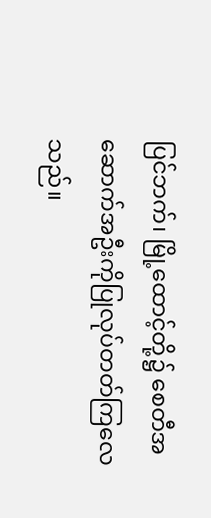ပြင်ဘက်၊ မြို့ထောင့်တို့၌ စေတီအဆောက်အဦးကိုပြုလုပ်တတ်ကြလေသည်။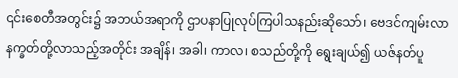၎င်းစေတီအတွင်း၌ အဘယ်အရာကို ဌာပနာပြုလုပ်ကြပါသနည်းဆိုသော်၊ ဗေဒင်ကျမ်းလာ နက္ခတ်တို့လာသည့်အတိုင်း အချိန်၊ အခါ၊ ကာလ၊ စသည်တို့ကို ရွေးချယ်၍ ယဇ်နတ်ပူ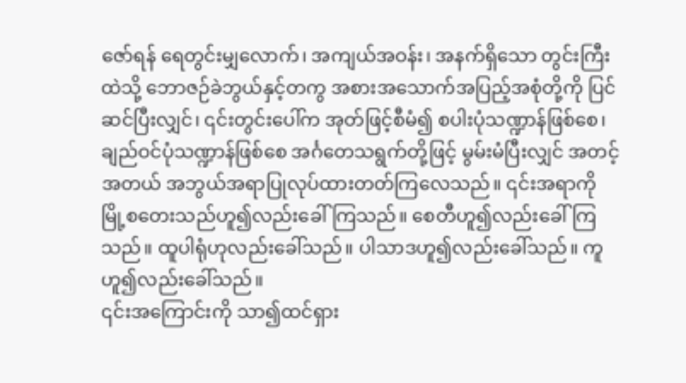ဇော်ရန် ရေတွင်းမျှလောက်၊ အကျယ်အဝန်း၊ အနက်ရှိသော တွင်းကြီးထဲသို့ ဘောဇဉ်ခဲဘွယ်နှင့်တကွ အစားအသောက်အပြည့်အစုံတို့ကို ပြင်ဆင်ပြီးလျှင်၊ ၎င်းတွင်းပေါ်က အုတ်ဖြင့်စီမံ၍ စပါးပုံသဏ္ဍာန်ဖြစ်စေ၊ ချည်ဝင်ပုံသဏ္ဍာန်ဖြစ်စေ အင်္ဂတေသရွက်တို့ဖြင့် မွမ်းမံပြီးလျှင် အတင့်အတယ် အဘွယ်အရာပြုလုပ်ထားတတ်ကြလေသည်။ ၎င်းအရာကို မြို့စတေးသည်ဟူ၍လည်းခေါ်ကြသည်။ စေတီဟူ၍လည်းခေါ်ကြသည်။ ထူပါရုံဟုလည်းခေါ်သည်။ ပါသာဒဟူ၍လည်းခေါ်သည်။ ကူဟူ၍လည်းခေါ်သည်။
၎င်းအကြောင်းကို သာ၍ထင်ရှား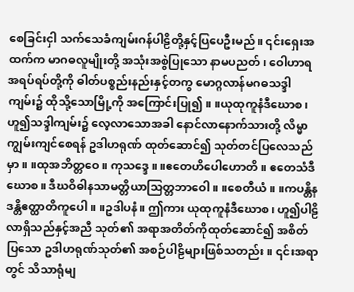စေခြင်းငှါ သက်သေခံကျမ်းဂန်ပါဠိတို့နှင့်ပြပေဦးမည်။ ၎င်းရှေးအထက်က မာဂဓလူမျိုးတို့ အသုံးအစွဲပြုသော နာမပညတ်၊ ဝေါဟာရ အရပ်ရပ်တို့ကို ဓါတ်ပစ္စည်းနည်းနှင့်တကွ မောဂ္ဂလာန်မဂဓသဒ္ဒါကျမ်း၌ ထိုသို့သောမြို့ကို အကြောင်းပြု၍။ ။ယုထုကူနံဒီဃောစ၊ ဟူ၍သဒ္ဒါကျမ်း၌ လေ့လာသောအခါ နောင်လာနောက်သားတို့ လိမ္မာကျွမ်းကျင်စေရန် ဥဒါဟရုဏ် ထုတ်ဆောင်၍ သုတ်တင်ပြလေသည်မှာ။ ။ထုအဘိတ္တဝေ။ ကုသဒ္ဒေ။ ။ဧတေဟိပေါဟောတိ။ ဧတေသံဒီဃောစ။ ဒီဃဝိဓါနသာမတ္တိယာသြတ္တဘာဝေါ။ ။စေတီယံ။ ။ကပန္တိနဒန္တိဧတ္ထာတိကူပေါ။ ။ဥဒါပနံ။ ဤကား ယုထုကူနံဒီဃောစ၊ ဟူ၍ပါဠိလာရှိသည်နှင့်အညီ သုတ်၏ အရာအတိတ်ကိုထုတ်ဆောင်၍ အစိတ်ပြသော ဥဒါဟရုဏ်သုတ်၏ အစဉ်ပါဠိများဖြစ်သတည်း။ ၎င်းအရာတွင် သိသာရုံမျ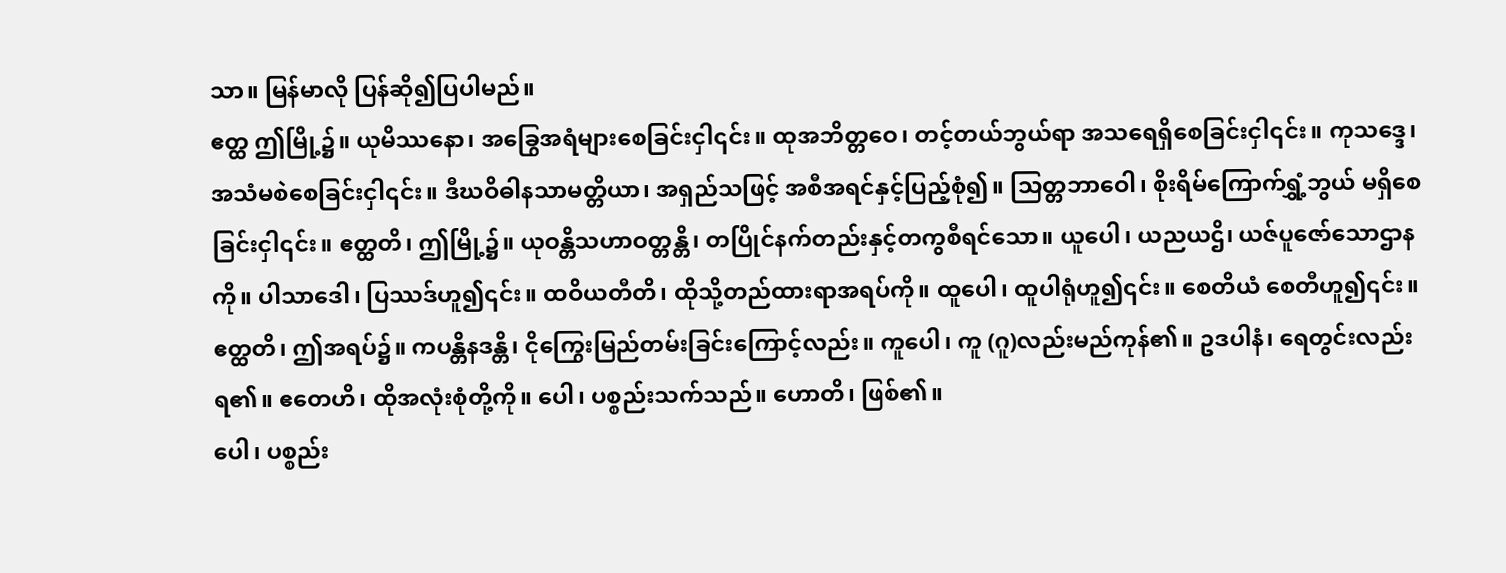သာ။ မြန်မာလို ပြန်ဆို၍ပြပါမည်။
ဧတ္ထ ဤမြို့၌။ ယုမိဿနော၊ အခြွေအရံများစေခြင်းငှါ၎င်း။ ထုအဘိတ္တဝေ၊ တင့်တယ်ဘွယ်ရာ အသရေရှိစေခြင်းငှါ၎င်း။ ကုသဒ္ဒေ၊ အသံမစဲစေခြင်းငှါ၎င်း။ ဒီဃဝိဓါနသာမတ္တိယာ၊ အရှည်သဖြင့် အစီအရင်နှင့်ပြည့်စုံ၍။ သြတ္တဘာဝေါ၊ စိုးရိမ်ကြောက်ရွှံ့ဘွယ် မရှိစေခြင်းငှါ၎င်း။ ဧတ္ထတိ၊ ဤမြို့၌။ ယုဝန္တိသဟာဝတ္တန္တိ၊ တပြိုင်နက်တည်းနှင့်တကွစီရင်သော။ ယူပေါ၊ ယညယဌိ၊ ယဇ်ပူဇော်သောဌာနကို။ ပါသာဒေါ၊ ပြဿဒ်ဟူ၍၎င်း။ ထဝိယတီတိ၊ ထိုသို့တည်ထားရာအရပ်ကို။ ထူပေါ၊ ထူပါရုံဟူ၍၎င်း။ စေတိယံ စေတီဟူ၍၎င်း။  ဧတ္ထတိ၊ ဤအရပ်၌။ ကပန္တိနဒန္တိ၊ ငိုကြွေးမြည်တမ်းခြင်းကြောင့်လည်း။ ကူပေါ၊ ကူ (ဂူ)လည်းမည်ကုန်၏။ ဥဒပါနံ၊ ရေတွင်းလည်းရ၏။ ဧတေဟိ၊ ထိုအလုံးစုံတို့ကို။ ပေါ၊ ပစ္စည်းသက်သည်။ ဟောတိ၊ ဖြစ်၏။
ပေါ၊ ပစ္စည်း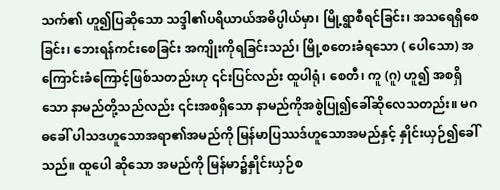သက်၏ ဟူ၍ပြဆိုသော သဒ္ဒါ၏ပရိယာယ်အဓိပ္ပါယ်မှာ၊ မြို့ရွာစီရင်ခြင်း၊ အသရေရှိစေခြင်း၊ ဘေးရန်ကင်းစေခြင်း အကျိုးကိုရခြင်းသည်၊ မြို့စတေးခံရသော ( ပေါသော) အကြောင်းခံကြောင့်ဖြစ်သတည်းဟု ၎င်းပြင်လည်း ထူပါရုံ၊ စေတီ၊ ကူ (ဂူ) ဟူ၍ အစရှိသော နာမည်တို့သည်လည်း ၎င်းအစရှိသော နာမည်ကိုအစွဲပြု၍ခေါ်ဆိုလေသတည်း။ မဂဓခေါ် ပါသဒဟူသောအရာ၏အမည်ကို မြန်မာပြဿဒ်ဟူသောအမည်နှင့် နှိုင်းယှဉ်၍ခေါ်သည်။ ထူပေါ ဆိုသော အမည်ကို မြန်မာ၌နှိုင်းယှဉ်စ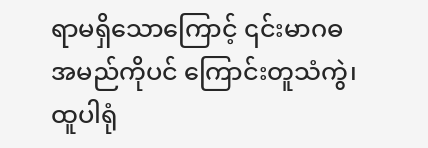ရာမရှိသောကြောင့် ၎င်းမာဂဓအမည်ကိုပင် ကြောင်းတူသံကွဲ၊ ထူပါရုံ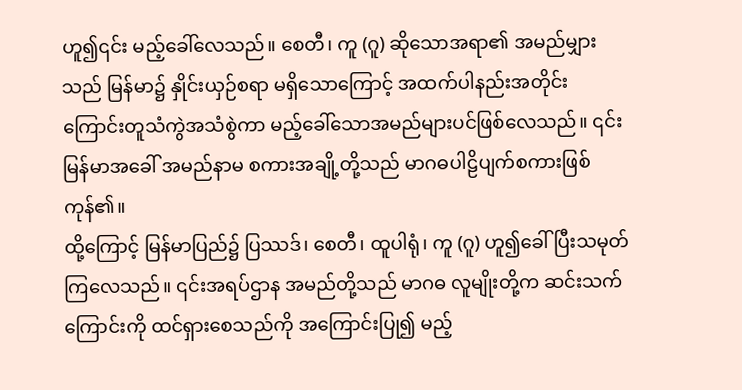ဟူ၍၎င်း မည့်ခေါ်လေသည်။ စေတီ၊ ကူ (ဂူ) ဆိုသောအရာ၏ အမည်မျှားသည် မြန်မာ၌ နှိုင်းယှဉ်စရာ မရှိသောကြောင့် အထက်ပါနည်းအတိုင်း ကြောင်းတူသံကွဲအသံစွဲကာ မည့်ခေါ်သောအမည်များပင်ဖြစ်လေသည်။ ၎င်းမြန်မာအခေါ် အမည်နာမ စကားအချို့တို့သည် မာဂဓပါဠိပျက်စကားဖြစ်ကုန်၏။
ထို့ကြောင့် မြန်မာပြည်၌ ပြဿဒ်၊ စေတီ၊ ထူပါရုံ၊ ကူ (ဂူ) ဟူ၍ခေါ်ပြီးသမုတ်ကြလေသည်။ ၎င်းအရပ်ဌာန အမည်တို့သည် မာဂဓ လူမျိုးတို့က ဆင်းသက်ကြောင်းကို ထင်ရှားစေသည်ကို အကြောင်းပြု၍ မည့်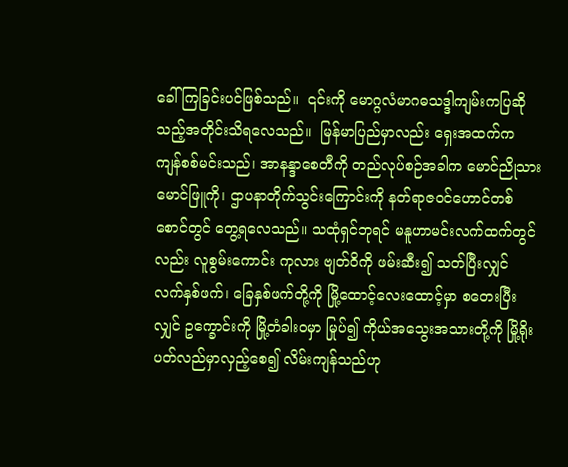ခေါ်ကြခြင်းပင်ဖြစ်သည်။  ၎င်းကို မောဂ္ဂလံမာဂဓသဒ္ဒါကျမ်းကပြဆိုသည့်အတိုင်းသိရလေသည်။  မြန်မာပြည်မှာလည်း ရှေးအထက်က ကျန်စစ်မင်းသည်၊ အာနန္ဒာစေတီကို တည်လုပ်စဉ်အခါက မောင်ညိုသား မောင်ဖြူကို၊ ဌာပနာတိုက်သွင်းကြောင်းကို နတ်ရာဇဝင်ဟောင်တစ်စောင်တွင် တွေ့ရလေသည်။ သထုံရှင်ဘုရင် မနူဟာမင်းလက်ထက်တွင်လည်း လူစွမ်းကောင်း ကုလား ဗျတ်ဝိကို ဖမ်းဆီး၍ သတ်ပြီးလျှင် လက်နှစ်ဖက်၊ ခြေနှစ်ဖက်တို့ကို မြို့ထောင့်လေးထောင့်မှာ စတေးပြီးလျှင် ဥက္ခောင်းကို မြို့တံခါးဝမှာ မြုပ်၍ ကိုယ်အသွေးအသားတို့ကို မြို့ရိုးပတ်လည်မှာလှည့်စေ၍ လိမ်းကျန်သည်ဟု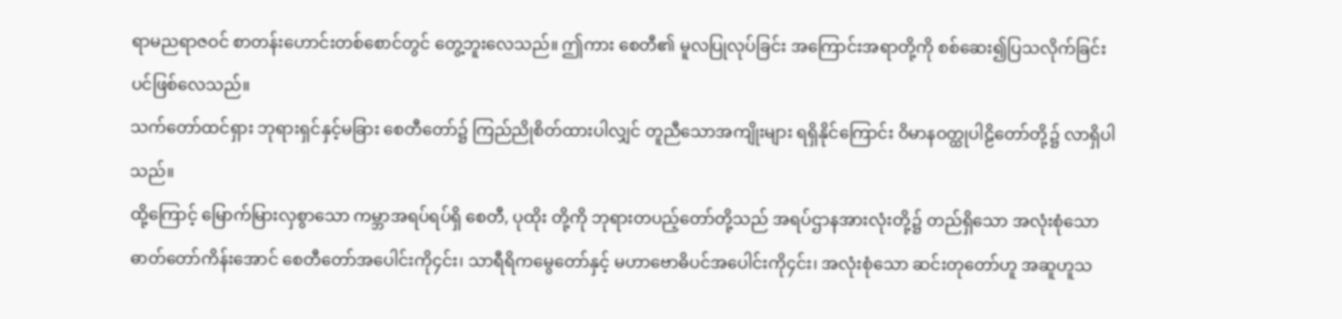ရာမညရာဇဝင် စာတန်းဟောင်းတစ်စောင်တွင် တွေ့ဘူးလေသည်။ ဤကား စေတီ၏ မူလပြုလုပ်ခြင်း အကြောင်းအရာတို့ကို စစ်ဆေး၍ပြသလိုက်ခြင်းပင်ဖြစ်လေသည်။
သက်တော်ထင်ရှား ဘုရားရှင်နှင့်မခြား စေတီတော်၌ ကြည်ညိုစိတ်ထားပါလျှင် တူညီသောအကျိုးများ ရရှိနိုင်ကြောင်း ဝိမာနဝတ္ထုပါဠိတော်တို့၌ လာရှိပါသည်။
ထို့ကြောင့် မြောက်မြားလှစွာသော ကမ္ဘာအရပ်ရပ်ရှိ စေတီ, ပုထိုး တို့ကို ဘုရားတပည့်တော်တို့သည် အရပ်ဌာနအားလုံးတို့၌ တည်ရှိသော အလုံးစုံသော ဓာတ်တော်ကိန်းအောင် စေတီတော်အပေါင်းကို၄င်း၊ သာရီရိကမွေတော်နှင့် မဟာဗောဓိပင်အပေါင်းကို၄င်း၊ အလုံးစုံသော ဆင်းတုတော်ဟူ အဆူဟူသ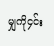မျှကို၄င်း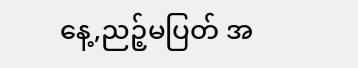နေ့,ညဉ့်မပြတ် အ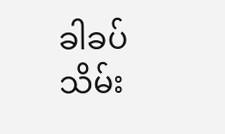ခါခပ်သိမ်း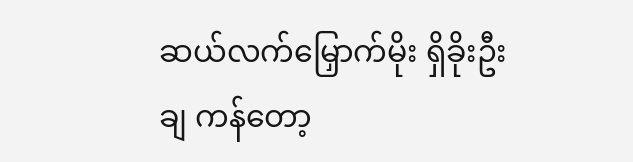ဆယ်လက်မြှောက်မိုး ရှိခိုးဦးချ ကန်တော့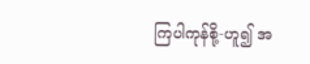ကြပါကုန်စို့-ဟူ၍ အ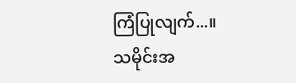ကြံပြုလျက်...။
သမိုင်းအ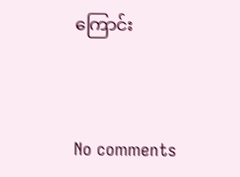ကြောင်း



No comments